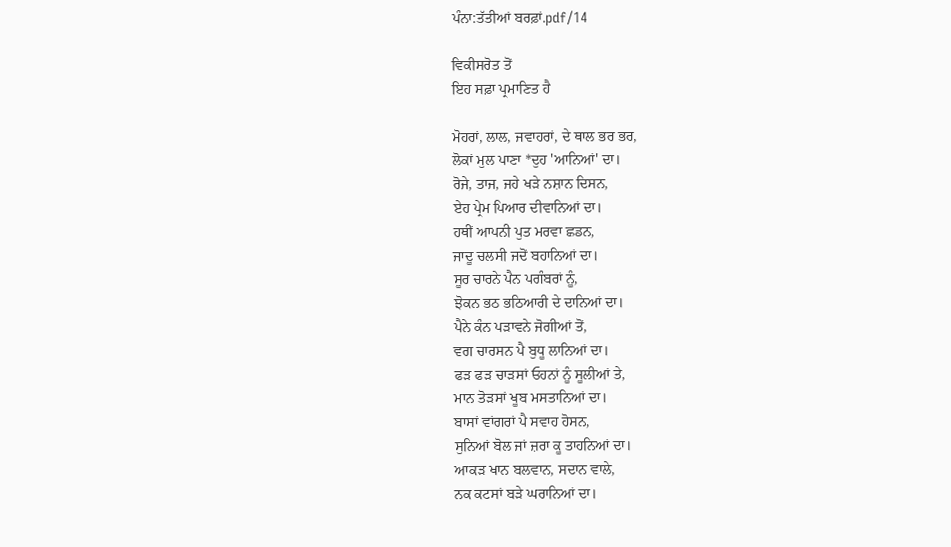ਪੰਨਾ:ਤੱਤੀਆਂ ਬਰਫ਼ਾਂ.pdf/14

ਵਿਕੀਸਰੋਤ ਤੋਂ
ਇਹ ਸਫ਼ਾ ਪ੍ਰਮਾਣਿਤ ਹੈ

ਮੋਹਰਾਂ, ਲਾਲ, ਜਵਾਹਰਾਂ, ਦੇ ਥਾਲ ਭਰ ਭਰ,
ਲੋਕਾਂ ਮੁਲ ਪਾਣਾ *ਦੁਹ 'ਆਨਿਆਂ' ਦਾ।
ਰੋਜੇ, ਤਾਜ, ਜਹੇ ਖੜੇ ਨਸ਼ਾਨ ਦਿਸਨ,
ਏਹ ਪ੍ਰੇਮ ਪਿਆਰ ਦੀਵਾਨਿਆਂ ਦਾ।
ਹਥੀਂ ਆਪਨੀ ਪੁਤ ਮਰਵਾ ਛਡਨ,
ਜਾਦੂ ਚਲਸੀ ਜਦੋਂ ਬਹਾਨਿਆਂ ਦਾ।
ਸੂਰ ਚਾਰਨੇ ਪੈਨ ਪਗੰਬਰਾਂ ਨੂੰ,
ਝੋਕਨ ਭਠ ਭਠਿਆਰੀ ਦੇ ਦਾਨਿਆਂ ਦਾ।
ਪੈਨੇ ਕੰਨ ਪੜਾਵਨੇ ਜੋਗੀਆਂ ਤੋਂ,
ਵਗ ਚਾਰਸਨ ਪੈ ਬੁਧੂ ਲਾਨਿਆਂ ਦਾ।
ਫੜ ਫੜ ਚਾੜਸਾਂ ਓਹਨਾਂ ਨੂੰ ਸੂਲੀਆਂ ਤੇ,
ਮਾਨ ਤੋੜਸਾਂ ਖੂਬ ਮਸਤਾਨਿਆਂ ਦਾ।
ਬਾਸਾਂ ਵਾਂਗਰਾਂ ਪੈ ਸਵਾਹ ਹੋਸਨ,
ਸੁਨਿਆਂ ਬੋਲ ਜਾਂ ਜ਼ਰਾ ਕੂ ਤਾਹਨਿਆਂ ਦਾ।
ਆਕੜ ਖਾਨ ਬਲਵਾਨ, ਸਦਾਨ ਵਾਲੇ,
ਨਕ ਕਟਸਾਂ ਬੜੇ ਘਰਾਨਿਆਂ ਦਾ।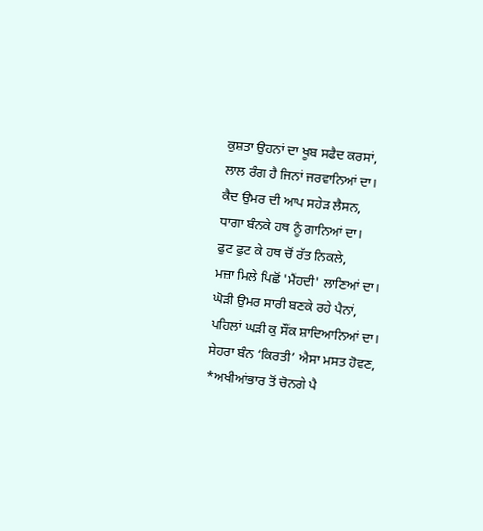ਕੁਸ਼ਤਾ ਉਹਨਾਂ ਦਾ ਖੂਬ ਸਫੈਦ ਕਰਸਾਂ,
ਲਾਲ ਰੰਗ ਹੈ ਜਿਨਾਂ ਜਰਵਾਨਿਆਂ ਦਾ।
ਕੈਦ ਉਮਰ ਦੀ ਆਪ ਸਹੇੜ ਲੈਸਨ,
ਧਾਗਾ ਬੰਨਕੇ ਹਥ ਨੂੰ ਗਾਨਿਆਂ ਦਾ।
ਫੁਟ ਫੁਟ ਕੇ ਹਥ ਚੋਂ ਰੱਤ ਨਿਕਲੇ,
ਮਜ਼ਾ ਮਿਲੇ ਪਿਛੋਂ 'ਮੈਂਹਦੀ' ਲਾਣਿਆਂ ਦਾ।
ਘੋੜੀ ਉਮਰ ਸਾਰੀ ਬਣਕੇ ਰਹੇ ਪੈਨਾਂ,
ਪਹਿਲਾਂ ਘੜੀ ਕੁ ਸੌਂਕ ਸ਼ਾਦਿਆਨਿਆਂ ਦਾ।
ਸੇਹਰਾ ਬੰਨ ‘ਕਿਰਤੀ’ ਐਸਾ ਮਸਤ ਹੋਵਣ,
*ਅਖੀਆਂਭਾਰ ਤੋਂ ਚੋਨਗੇ ਪੈ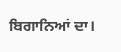ਬਿਗਾਨਿਆਂ ਦਾ।